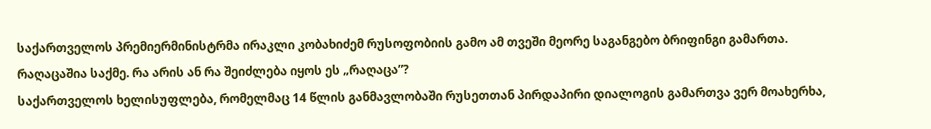საქართველოს პრემიერმინისტრმა ირაკლი კობახიძემ რუსოფობიის გამო ამ თვეში მეორე საგანგებო ბრიფინგი გამართა. რაღაცაშია საქმე. რა არის ან რა შეიძლება იყოს ეს „რაღაცა”?
საქართველოს ხელისუფლება, რომელმაც 14 წლის განმავლობაში რუსეთთან პირდაპირი დიალოგის გამართვა ვერ მოახერხა,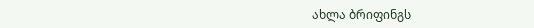ახლა ბრიფინგს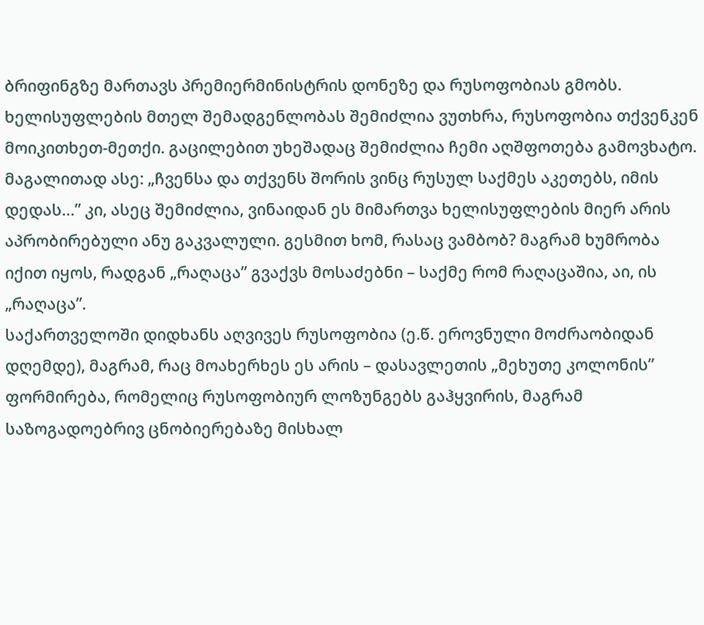ბრიფინგზე მართავს პრემიერმინისტრის დონეზე და რუსოფობიას გმობს. ხელისუფლების მთელ შემადგენლობას შემიძლია ვუთხრა, რუსოფობია თქვენკენ მოიკითხეთ-მეთქი. გაცილებით უხეშადაც შემიძლია ჩემი აღშფოთება გამოვხატო. მაგალითად ასე: „ჩვენსა და თქვენს შორის ვინც რუსულ საქმეს აკეთებს, იმის დედას…” კი, ასეც შემიძლია, ვინაიდან ეს მიმართვა ხელისუფლების მიერ არის აპრობირებული ანუ გაკვალული. გესმით ხომ, რასაც ვამბობ? მაგრამ ხუმრობა იქით იყოს, რადგან „რაღაცა” გვაქვს მოსაძებნი – საქმე რომ რაღაცაშია, აი, ის „რაღაცა”.
საქართველოში დიდხანს აღვივეს რუსოფობია (ე.წ. ეროვნული მოძრაობიდან დღემდე), მაგრამ, რაც მოახერხეს ეს არის – დასავლეთის „მეხუთე კოლონის” ფორმირება, რომელიც რუსოფობიურ ლოზუნგებს გაჰყვირის, მაგრამ საზოგადოებრივ ცნობიერებაზე მისხალ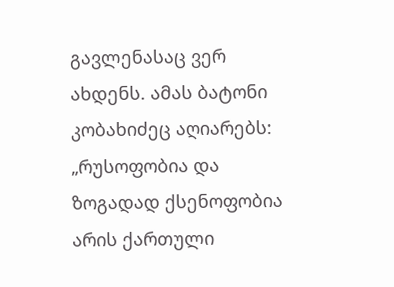გავლენასაც ვერ ახდენს. ამას ბატონი კობახიძეც აღიარებს: „რუსოფობია და ზოგადად ქსენოფობია არის ქართული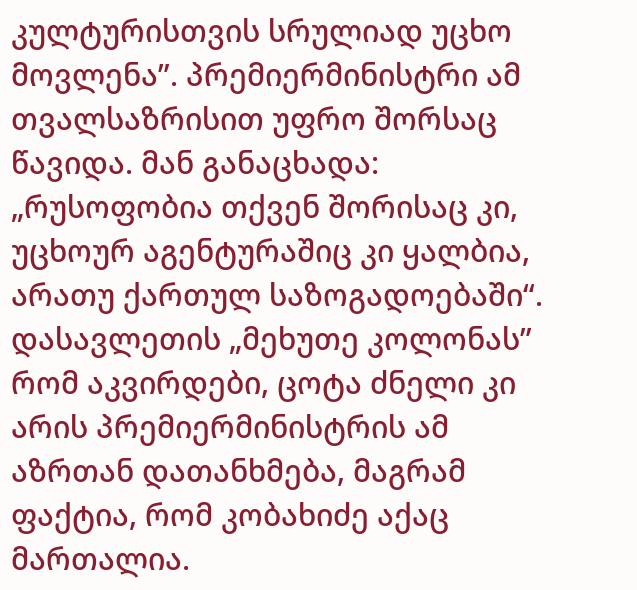კულტურისთვის სრულიად უცხო მოვლენა”. პრემიერმინისტრი ამ თვალსაზრისით უფრო შორსაც წავიდა. მან განაცხადა: „რუსოფობია თქვენ შორისაც კი, უცხოურ აგენტურაშიც კი ყალბია, არათუ ქართულ საზოგადოებაში“. დასავლეთის „მეხუთე კოლონას” რომ აკვირდები, ცოტა ძნელი კი არის პრემიერმინისტრის ამ აზრთან დათანხმება, მაგრამ ფაქტია, რომ კობახიძე აქაც მართალია.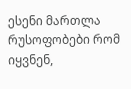ესენი მართლა რუსოფობები რომ იყვნენ,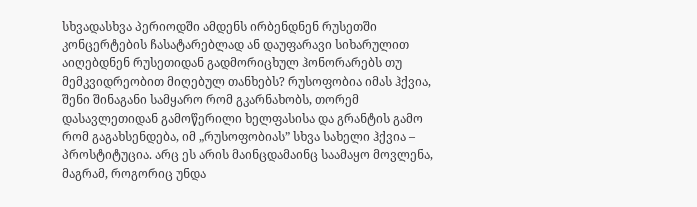სხვადასხვა პერიოდში ამდენს ირბენდნენ რუსეთში კონცერტების ჩასატარებლად ან დაუფარავი სიხარულით აიღებდნენ რუსეთიდან გადმორიცხულ ჰონორარებს თუ მემკვიდრეობით მიღებულ თანხებს? რუსოფობია იმას ჰქვია, შენი შინაგანი სამყარო რომ გკარნახობს, თორემ დასავლეთიდან გამოწერილი ხელფასისა და გრანტის გამო რომ გაგახსენდება, იმ „რუსოფობიას” სხვა სახელი ჰქვია – პროსტიტუცია. არც ეს არის მაინცდამაინც საამაყო მოვლენა, მაგრამ, როგორიც უნდა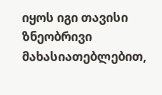იყოს იგი თავისი ზნეობრივი მახასიათებლებით,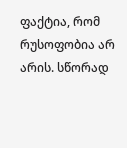ფაქტია, რომ რუსოფობია არ არის. სწორად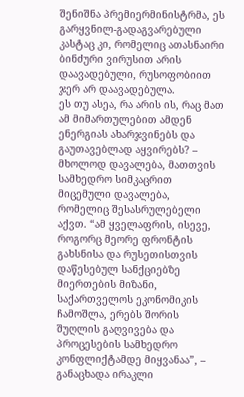შენიშნა პრემიერმინისტრმა, ეს გარყვნილ-გადაგვარებული კასტაც კი, რომელიც ათასნაირი ბინძური ვირუსით არის დაავადებული, რუსოფობიით ჯერ არ დაავადებულა.
ეს თუ ასეა, რა არის ის, რაც მათ ამ მიმართულებით ამდენ ენერგიას ახარჯვინებს და გაუთავებლად აყვირებს? – მხოლოდ დავალება, მათთვის სამხედრო სიმკაცრით მიცემული დავალება, რომელიც შესასრულებელი აქვთ. “ამ ყველაფრის, ისევე, როგორც მეორე ფრონტის გახსნისა და რუსეთისთვის დაწესებულ სანქციებზე მიერთების მიზანი, საქართველოს ეკონომიკის ჩამოშლა, ერებს შორის შუღლის გაღვივება და პროცესების სამხედრო კონფლიქტამდე მიყვანაა”, – განაცხადა ირაკლი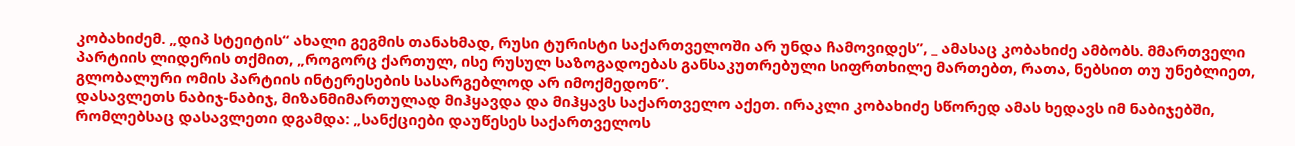კობახიძემ. „დიპ სტეიტის“ ახალი გეგმის თანახმად, რუსი ტურისტი საქართველოში არ უნდა ჩამოვიდეს”, _ ამასაც კობახიძე ამბობს. მმართველი პარტიის ლიდერის თქმით, „როგორც ქართულ, ისე რუსულ საზოგადოებას განსაკუთრებული სიფრთხილე მართებთ, რათა, ნებსით თუ უნებლიეთ, გლობალური ომის პარტიის ინტერესების სასარგებლოდ არ იმოქმედონ”.
დასავლეთს ნაბიჯ-ნაბიჯ, მიზანმიმართულად მიჰყავდა და მიჰყავს საქართველო აქეთ. ირაკლი კობახიძე სწორედ ამას ხედავს იმ ნაბიჯებში, რომლებსაც დასავლეთი დგამდა: „სანქციები დაუწესეს საქართველოს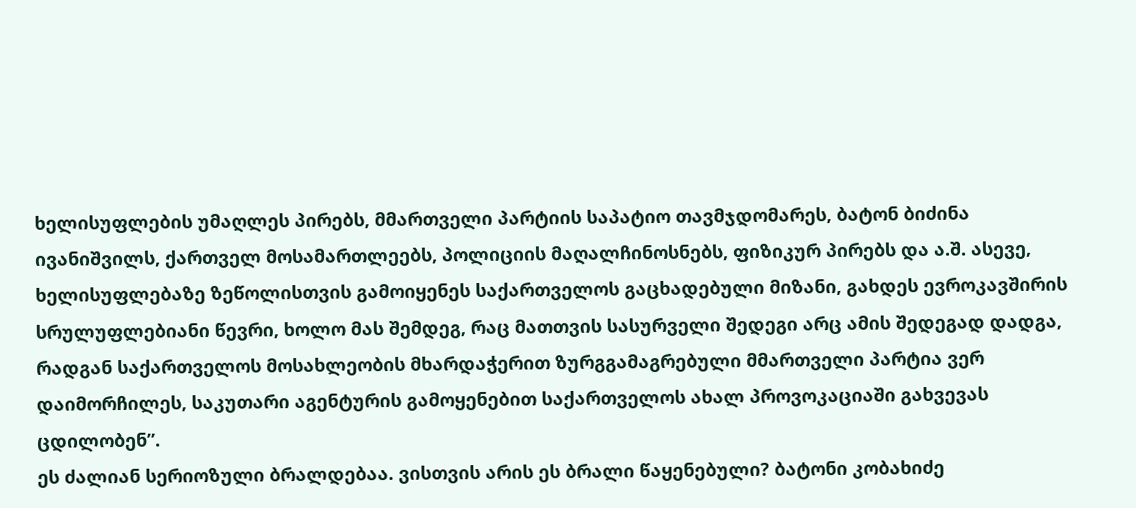ხელისუფლების უმაღლეს პირებს, მმართველი პარტიის საპატიო თავმჯდომარეს, ბატონ ბიძინა ივანიშვილს, ქართველ მოსამართლეებს, პოლიციის მაღალჩინოსნებს, ფიზიკურ პირებს და ა.შ. ასევე, ხელისუფლებაზე ზეწოლისთვის გამოიყენეს საქართველოს გაცხადებული მიზანი, გახდეს ევროკავშირის სრულუფლებიანი წევრი, ხოლო მას შემდეგ, რაც მათთვის სასურველი შედეგი არც ამის შედეგად დადგა, რადგან საქართველოს მოსახლეობის მხარდაჭერით ზურგგამაგრებული მმართველი პარტია ვერ დაიმორჩილეს, საკუთარი აგენტურის გამოყენებით საქართველოს ახალ პროვოკაციაში გახვევას ცდილობენ”.
ეს ძალიან სერიოზული ბრალდებაა. ვისთვის არის ეს ბრალი წაყენებული? ბატონი კობახიძე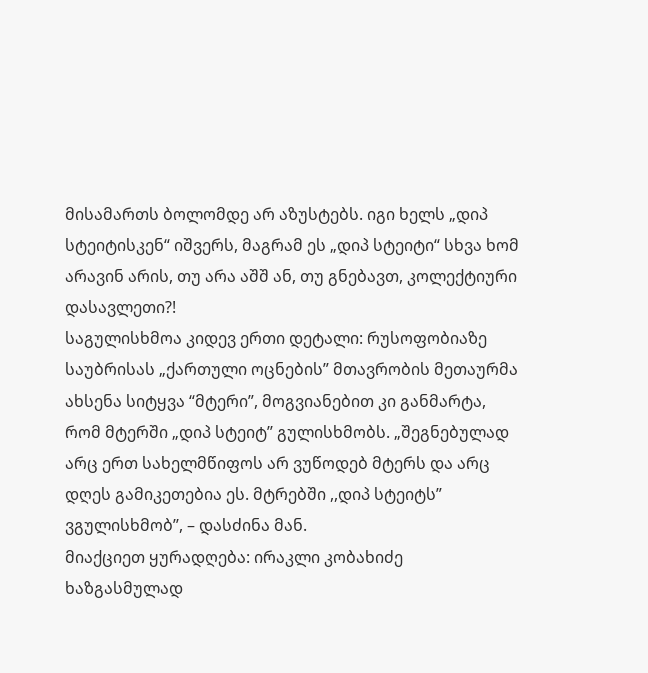მისამართს ბოლომდე არ აზუსტებს. იგი ხელს „დიპ სტეიტისკენ“ იშვერს, მაგრამ ეს „დიპ სტეიტი“ სხვა ხომ არავინ არის, თუ არა აშშ ან, თუ გნებავთ, კოლექტიური დასავლეთი?!
საგულისხმოა კიდევ ერთი დეტალი: რუსოფობიაზე საუბრისას „ქართული ოცნების” მთავრობის მეთაურმა ახსენა სიტყვა “მტერი”, მოგვიანებით კი განმარტა, რომ მტერში „დიპ სტეიტ’’ გულისხმობს. „შეგნებულად არც ერთ სახელმწიფოს არ ვუწოდებ მტერს და არც დღეს გამიკეთებია ეს. მტრებში ,,დიპ სტეიტს” ვგულისხმობ’’, – დასძინა მან.
მიაქციეთ ყურადღება: ირაკლი კობახიძე ხაზგასმულად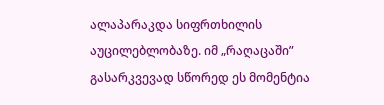ალაპარაკდა სიფრთხილის აუცილებლობაზე. იმ „რაღაცაში” გასარკვევად სწორედ ეს მომენტია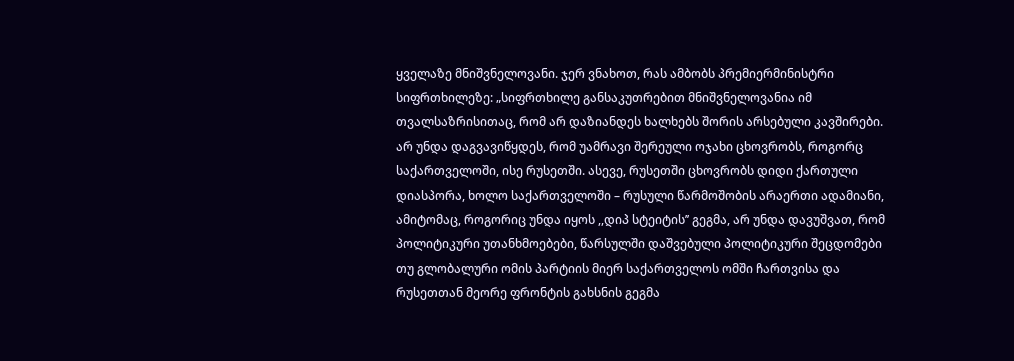ყველაზე მნიშვნელოვანი. ჯერ ვნახოთ, რას ამბობს პრემიერმინისტრი სიფრთხილეზე: „სიფრთხილე განსაკუთრებით მნიშვნელოვანია იმ თვალსაზრისითაც, რომ არ დაზიანდეს ხალხებს შორის არსებული კავშირები. არ უნდა დაგვავიწყდეს, რომ უამრავი შერეული ოჯახი ცხოვრობს, როგორც საქართველოში, ისე რუსეთში. ასევე, რუსეთში ცხოვრობს დიდი ქართული დიასპორა, ხოლო საქართველოში – რუსული წარმოშობის არაერთი ადამიანი, ამიტომაც, როგორიც უნდა იყოს ,,დიპ სტეიტის’’ გეგმა, არ უნდა დავუშვათ, რომ პოლიტიკური უთანხმოებები, წარსულში დაშვებული პოლიტიკური შეცდომები თუ გლობალური ომის პარტიის მიერ საქართველოს ომში ჩართვისა და რუსეთთან მეორე ფრონტის გახსნის გეგმა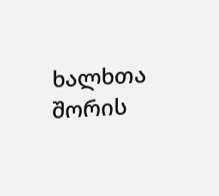ხალხთა შორის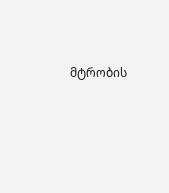მტრობის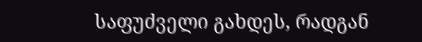საფუძველი გახდეს, რადგან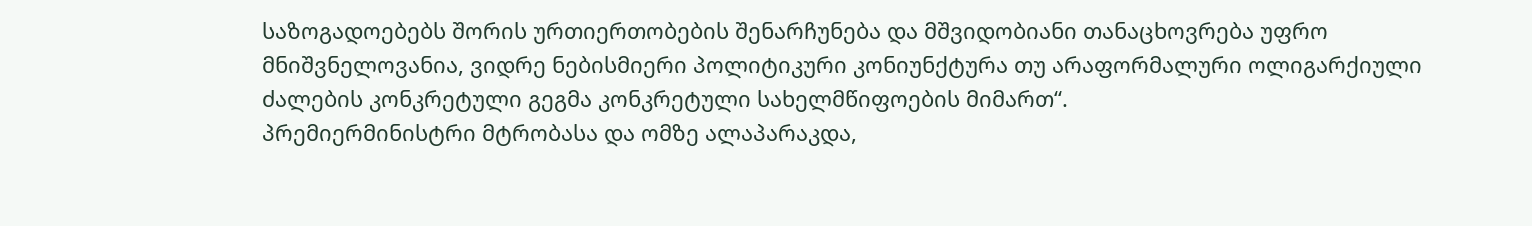საზოგადოებებს შორის ურთიერთობების შენარჩუნება და მშვიდობიანი თანაცხოვრება უფრო მნიშვნელოვანია, ვიდრე ნებისმიერი პოლიტიკური კონიუნქტურა თუ არაფორმალური ოლიგარქიული ძალების კონკრეტული გეგმა კონკრეტული სახელმწიფოების მიმართ“.
პრემიერმინისტრი მტრობასა და ომზე ალაპარაკდა,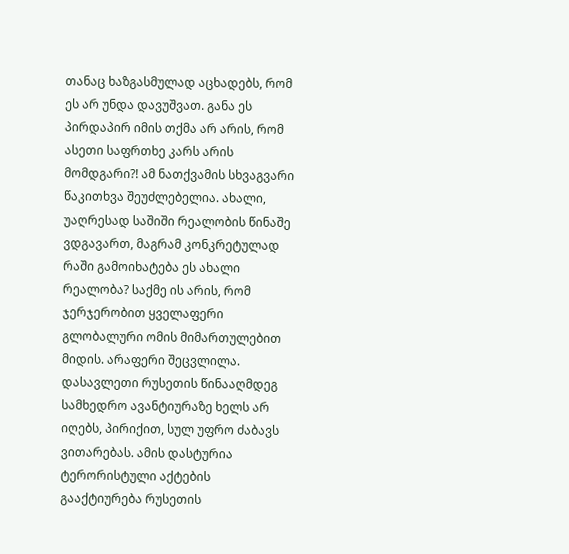თანაც ხაზგასმულად აცხადებს, რომ ეს არ უნდა დავუშვათ. განა ეს პირდაპირ იმის თქმა არ არის, რომ ასეთი საფრთხე კარს არის მომდგარი?! ამ ნათქვამის სხვაგვარი წაკითხვა შეუძლებელია. ახალი, უაღრესად საშიში რეალობის წინაშე ვდგავართ, მაგრამ კონკრეტულად რაში გამოიხატება ეს ახალი რეალობა? საქმე ის არის, რომ ჯერჯერობით ყველაფერი გლობალური ომის მიმართულებით მიდის. არაფერი შეცვლილა. დასავლეთი რუსეთის წინააღმდეგ სამხედრო ავანტიურაზე ხელს არ იღებს, პირიქით, სულ უფრო ძაბავს ვითარებას. ამის დასტურია ტერორისტული აქტების გააქტიურება რუსეთის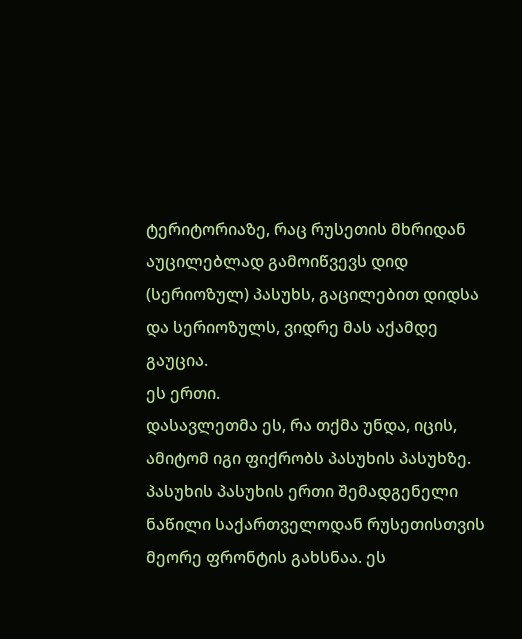ტერიტორიაზე, რაც რუსეთის მხრიდან აუცილებლად გამოიწვევს დიდ (სერიოზულ) პასუხს, გაცილებით დიდსა და სერიოზულს, ვიდრე მას აქამდე გაუცია.
ეს ერთი.
დასავლეთმა ეს, რა თქმა უნდა, იცის, ამიტომ იგი ფიქრობს პასუხის პასუხზე. პასუხის პასუხის ერთი შემადგენელი ნაწილი საქართველოდან რუსეთისთვის მეორე ფრონტის გახსნაა. ეს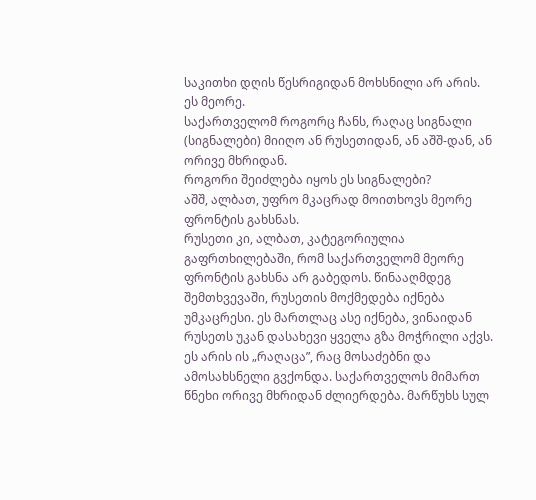საკითხი დღის წესრიგიდან მოხსნილი არ არის.
ეს მეორე.
საქართველომ როგორც ჩანს, რაღაც სიგნალი (სიგნალები) მიიღო ან რუსეთიდან, ან აშშ-დან, ან ორივე მხრიდან.
როგორი შეიძლება იყოს ეს სიგნალები?
აშშ, ალბათ, უფრო მკაცრად მოითხოვს მეორე ფრონტის გახსნას.
რუსეთი კი, ალბათ, კატეგორიულია გაფრთხილებაში, რომ საქართველომ მეორე ფრონტის გახსნა არ გაბედოს. წინააღმდეგ შემთხვევაში, რუსეთის მოქმედება იქნება უმკაცრესი. ეს მართლაც ასე იქნება, ვინაიდან რუსეთს უკან დასახევი ყველა გზა მოჭრილი აქვს.
ეს არის ის „რაღაცა”, რაც მოსაძებნი და ამოსახსნელი გვქონდა. საქართველოს მიმართ წნეხი ორივე მხრიდან ძლიერდება. მარწუხს სულ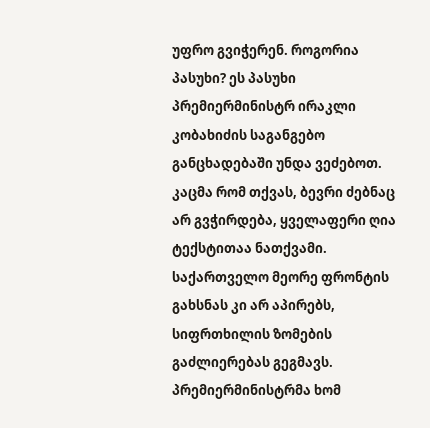უფრო გვიჭერენ. როგორია პასუხი? ეს პასუხი პრემიერმინისტრ ირაკლი კობახიძის საგანგებო განცხადებაში უნდა ვეძებოთ. კაცმა რომ თქვას, ბევრი ძებნაც არ გვჭირდება, ყველაფერი ღია ტექსტითაა ნათქვამი. საქართველო მეორე ფრონტის გახსნას კი არ აპირებს, სიფრთხილის ზომების გაძლიერებას გეგმავს. პრემიერმინისტრმა ხომ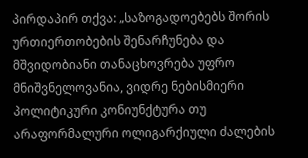პირდაპირ თქვა: „საზოგადოებებს შორის ურთიერთობების შენარჩუნება და მშვიდობიანი თანაცხოვრება უფრო მნიშვნელოვანია, ვიდრე ნებისმიერი პოლიტიკური კონიუნქტურა თუ არაფორმალური ოლიგარქიული ძალების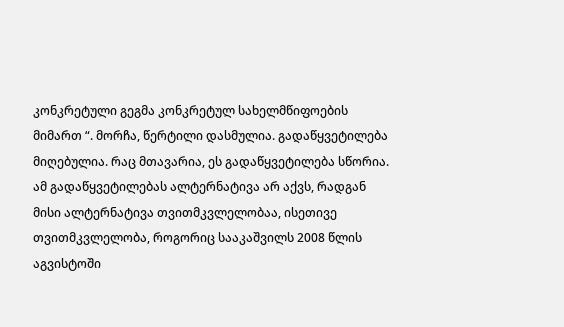კონკრეტული გეგმა კონკრეტულ სახელმწიფოების მიმართ “. მორჩა, წერტილი დასმულია. გადაწყვეტილება მიღებულია. რაც მთავარია, ეს გადაწყვეტილება სწორია. ამ გადაწყვეტილებას ალტერნატივა არ აქვს, რადგან მისი ალტერნატივა თვითმკვლელობაა, ისეთივე თვითმკვლელობა, როგორიც სააკაშვილს 2008 წლის აგვისტოში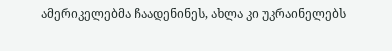ამერიკელებმა ჩაადენინეს, ახლა კი უკრაინელებს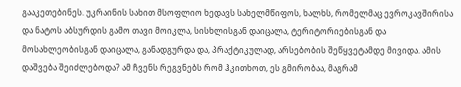გააკეთებინეს. უკრაინის სახით მსოფლიო ხედავს სახელმწიფოს, ხალხს, რომელმაც ევროკავშირისა და ნატოს აბსურდის გამო თავი მოიკლა, სისხლისგან დაიცალა, ტერიტორიებისგან და მოსახლეობისგან დაიცალა, განადგურდა და, პრაქტიკულად, არსებობის შეწყვეტამდე მივიდა. ამის დაშვება შეიძლებოდა? ამ ჩვენს რეგვნებს რომ ჰკითხოთ, ეს გმირობაა, მაგრამ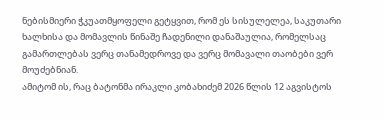ნებისმიერი ჭკუათმყოფელი გეტყვით, რომ ეს სისულელეა, საკუთარი ხალხისა და მომავლის წინაშე ჩადენილი დანაშაულია, რომელსაც გამართლებას ვერც თანამედროვე და ვერც მომავალი თაობები ვერ მოუძებნიან.
ამიტომ ის, რაც ბატონმა ირაკლი კობახიძემ 2026 წლის 12 აგვისტოს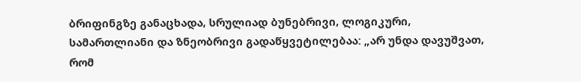ბრიფინგზე განაცხადა, სრულიად ბუნებრივი, ლოგიკური, სამართლიანი და ზნეობრივი გადაწყვეტილებაა: „არ უნდა დავუშვათ, რომ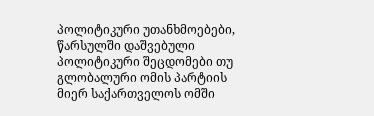პოლიტიკური უთანხმოებები, წარსულში დაშვებული პოლიტიკური შეცდომები თუ გლობალური ომის პარტიის მიერ საქართველოს ომში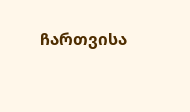ჩართვისა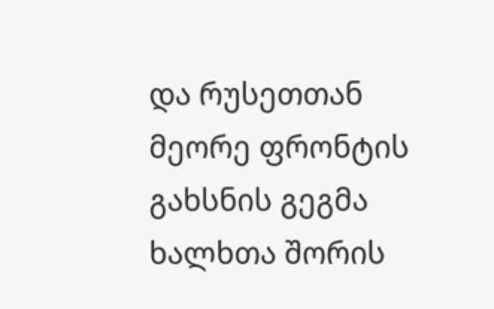და რუსეთთან მეორე ფრონტის გახსნის გეგმა ხალხთა შორის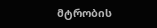მტრობის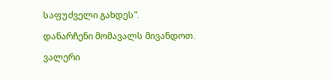საფუძველი გახდეს“.
დანარჩენი მომავალს მივანდოთ.
ვალერი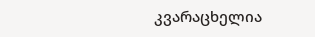კვარაცხელია